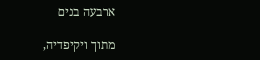ארבעה בנים

מתוך ויקיפדיה,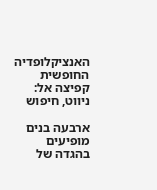האנציקלופדיה החופשית
קפיצה אל: ניווט, חיפוש

ארבעה בנים מופיעים בהגדה של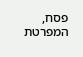פסח, המפרטת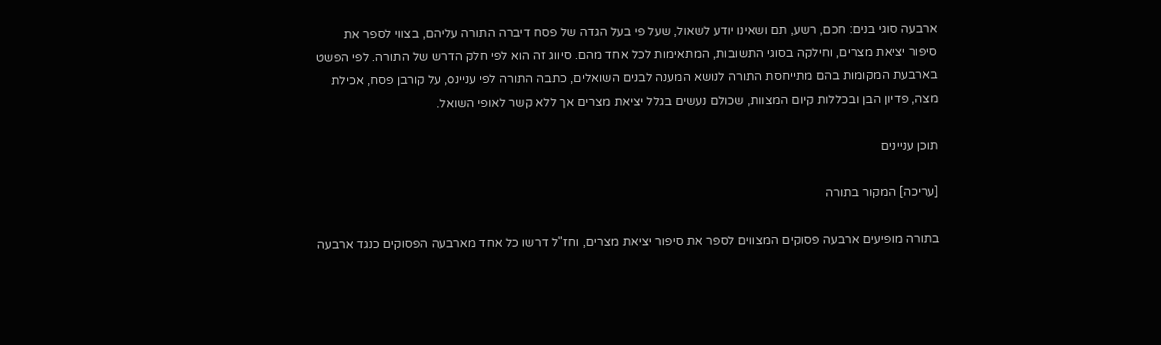ארבעה סוגי בנים: חכם, רשע, תם ושאינו יודע לשאול, שעל פי בעל הגדה של פסח דיברה התורה עליהם, בצווי לספר את סיפור יציאת מצרים, וחילקה בסוגי התשובות, המתאימות לכל אחד מהם. סיווג זה הוא לפי חלק הדרש של התורה. לפי הפשט בארבעת המקומות בהם מתייחסת התורה לנושא המענה לבנים השואלים, כתבה התורה לפי עניינo, על קורבן פסח, אכילת מצה, פדיון הבן ובכללות קיום המצוות, שכולם נעשים בגלל יציאת מצרים אך ללא קשר לאופי השואל.

תוכן עניינים

[עריכה] המקור בתורה

בתורה מופיעים ארבעה פסוקים המצווים לספר את סיפור יציאת מצרים, וחז"ל דרשו כל אחד מארבעה הפסוקים כנגד ארבעה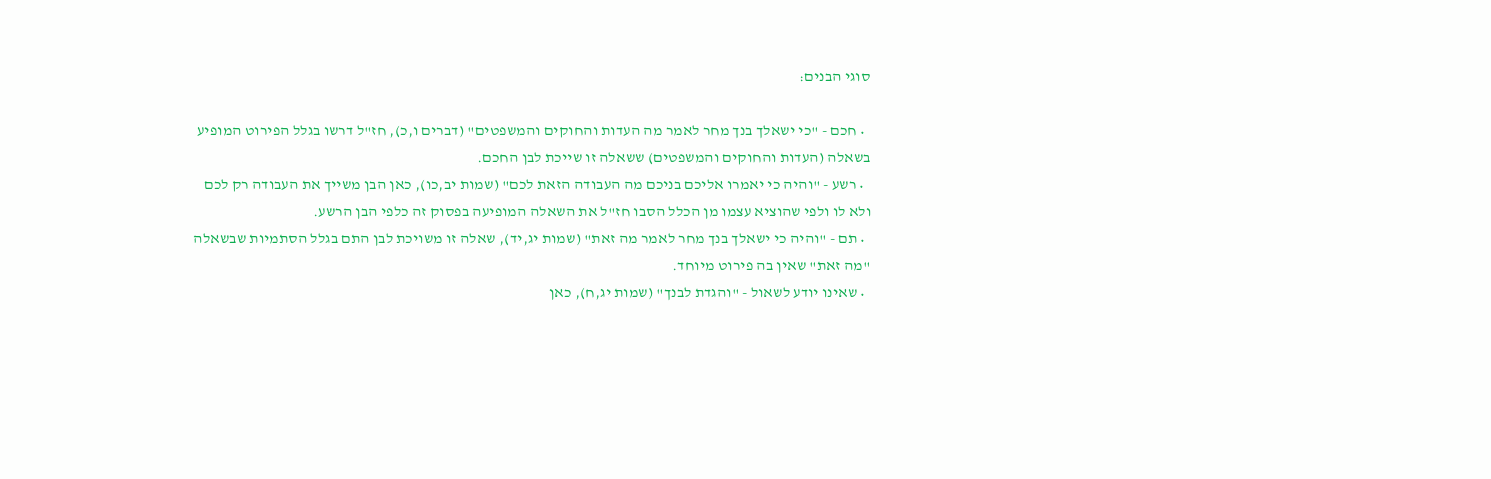סוגי הבנים:

  • חכם - "כי ישאלך בנך מחר לאמר מה העדות והחוקים והמשפטים" (דברים ו,כ), חז"ל דרשו בגלל הפירוט המופיע בשאלה (העדות והחוקים והמשפטים) ששאלה זו שייכת לבן החכם.
  • רשע - "והיה כי יאמרו אליכם בניכם מה העבודה הזאת לכם" (שמות יב,כו), כאן הבן משייך את העבודה רק לכם ולא לו ולפי שהוציא עצמו מן הכלל הסבו חז"ל את השאלה המופיעה בפסוק זה כלפי הבן הרשע.
  • תם - "והיה כי ישאלך בנך מחר לאמר מה זאת" (שמות יג,יד), שאלה זו משויכת לבן התם בגלל הסתמיות שבשאלה "מה זאת" שאין בה פירוט מיוחד.
  • שאינו יודע לשאול - "והגדת לבנך" (שמות יג,ח), כאן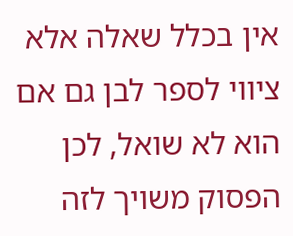אין בכלל שאלה אלא ציווי לספר לבן גם אם הוא לא שואל, לכן הפסוק משויך לזה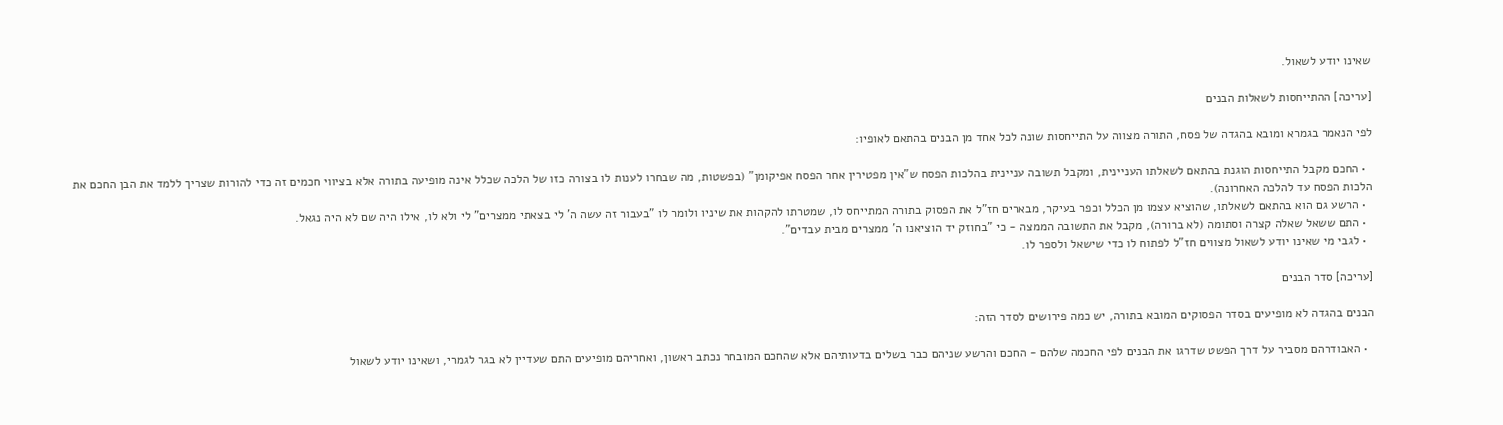שאינו יודע לשאול.

[עריכה] ההתייחסות לשאלות הבנים

לפי הנאמר בגמרא ומובא בהגדה של פסח, התורה מצווה על התייחסות שונה לכל אחד מן הבנים בהתאם לאופיו:

  • החכם מקבל התייחסות הוגנת בהתאם לשאלתו העניינית, ומקבל תשובה עניינית בהלכות הפסח ש"אין מפטירין אחר הפסח אפיקומן" (בפשטות, מה שבחרו לענות לו בצורה כזו של הלכה שכלל אינה מופיעה בתורה אלא בציווי חכמים זה כדי להורות שצריך ללמד את הבן החכם את הלכות הפסח עד להלכה האחרונה).
  • הרשע גם הוא בהתאם לשאלתו, שהוציא עצמו מן הכלל וכפר בעיקר, מבארים חז"ל את הפסוק בתורה המתייחס לו, שמטרתו להקהות את שיניו ולומר לו "בעבור זה עשה ה' לי בצאתי ממצרים" לי ולא לו, אילו היה שם לא היה נגאל.
  • התם ששאל שאלה קצרה וסתומה (לא ברורה), מקבל את התשובה הממצה - כי "בחוזק יד הוציאנו ה' ממצרים מבית עבדים".
  • לגבי מי שאינו יודע לשאול מצווים חז"ל לפתוח לו כדי שישאל ולספר לו.

[עריכה] סדר הבנים

הבנים בהגדה לא מופיעים בסדר הפסוקים המובא בתורה, יש כמה פירושים לסדר הזה:

  • האבודרהם מסביר על דרך הפשט שדרגו את הבנים לפי החכמה שלהם - החכם והרשע שניהם כבר בשלים בדעותיהם אלא שהחכם המובחר נכתב ראשון, ואחריהם מופיעים התם שעדיין לא בגר לגמרי, ושאינו יודע לשאול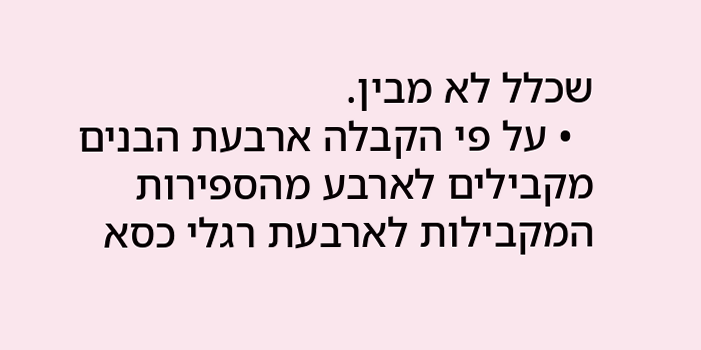שכלל לא מבין.
  • על פי הקבלה ארבעת הבנים מקבילים לארבע מהספירות המקבילות לארבעת רגלי כסא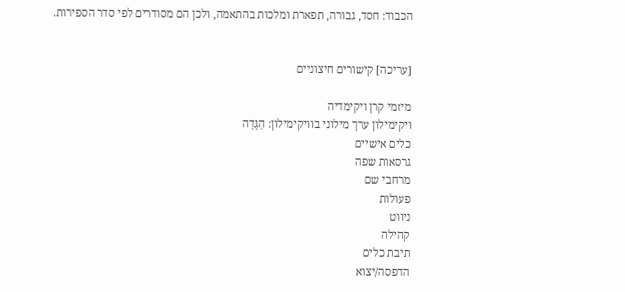הכבוד: חסד, גבורה, תפארת ומלכות בהתאמה, ולכן הם מסודרים לפי סדר הספירות.


[עריכה] קישורים חיצוניים

מיזמי קרן ויקימדיה
ויקימילון ערך מילוני בוויקימילון: הַגָּדָה
כלים אישיים
גרסאות שפה
מרחבי שם
פעולות
ניווט
קהילה
תיבת כלים
הדפסה/יצוא